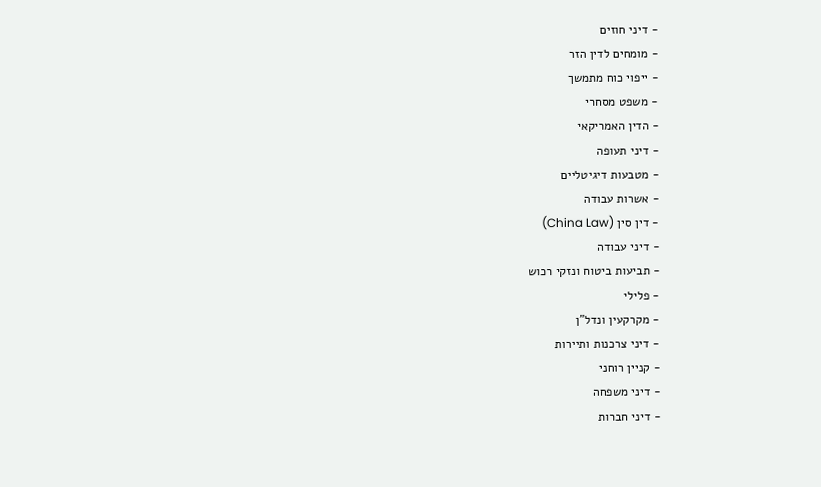- דיני חוזים
- מומחים לדין הזר
- ייפוי כוח מתמשך
- משפט מסחרי
- הדין האמריקאי
- דיני תעופה
- מטבעות דיגיטליים
- אשרות עבודה
- דין סין (China Law)
- דיני עבודה
- תביעות ביטוח ונזקי רכוש
- פלילי
- מקרקעין ונדל"ן
- דיני צרכנות ותיירות
- קניין רוחני
- דיני משפחה
- דיני חברות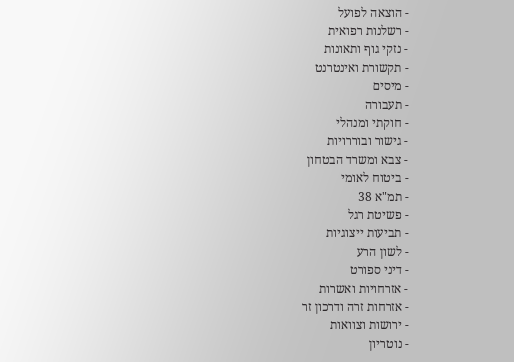- הוצאה לפועל
- רשלנות רפואית
- נזקי גוף ותאונות
- תקשורת ואינטרנט
- מיסים
- תעבורה
- חוקתי ומנהלי
- גישור ובוררויות
- צבא ומשרד הבטחון
- ביטוח לאומי
- תמ"א 38
- פשיטת רגל
- תביעות ייצוגיות
- לשון הרע
- דיני ספורט
- אזרחויות ואשרות
- אזרחות זרה ודרכון זר
- ירושות וצוואות
- נוטריון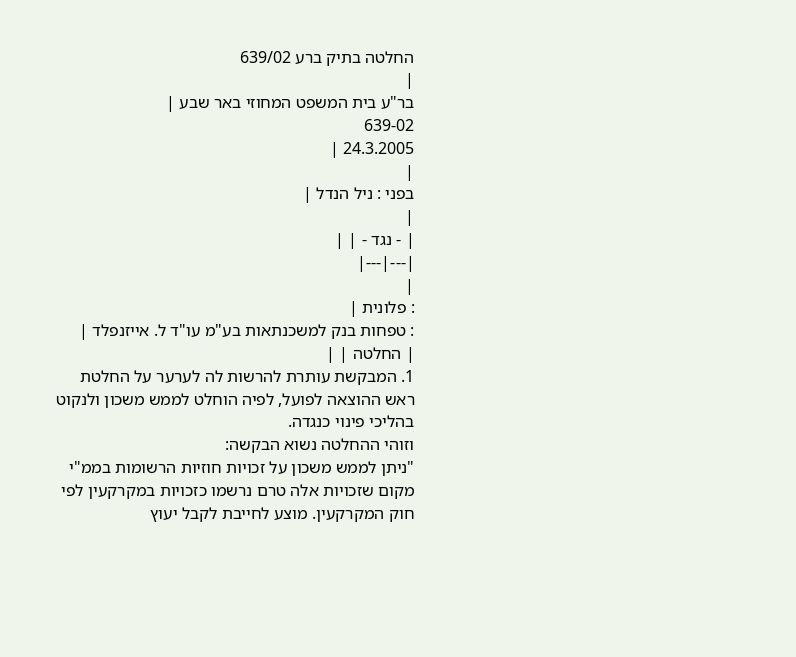החלטה בתיק ברע 639/02
|
בר"ע בית המשפט המחוזי באר שבע |
639-02
24.3.2005 |
|
בפני : ניל הנדל |
|
| - נגד - | |
|---|---|
|
: פלונית |
: טפחות בנק למשכנתאות בע"מ עו"ד ל. אייזנפלד |
| החלטה | |
1. המבקשת עותרת להרשות לה לערער על החלטת ראש ההוצאה לפועל, לפיה הוחלט לממש משכון ולנקוט בהליכי פינוי כנגדה.
וזוהי ההחלטה נשוא הבקשה:
"ניתן לממש משכון על זכויות חוזיות הרשומות בממ"י מקום שזכויות אלה טרם נרשמו כזכויות במקרקעין לפי חוק המקרקעין. מוצע לחייבת לקבל יעוץ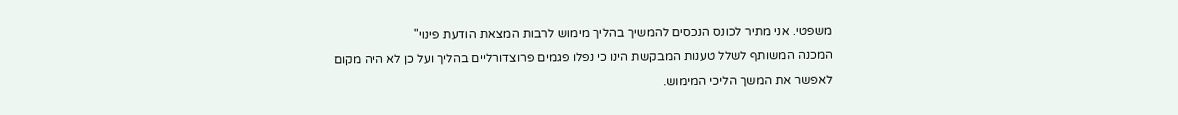משפטי. אני מתיר לכונס הנכסים להמשיך בהליך מימוש לרבות המצאת הודעת פינוי"
המכנה המשותף לשלל טענות המבקשת הינו כי נפלו פגמים פרוצדורליים בהליך ועל כן לא היה מקום לאפשר את המשך הליכי המימוש.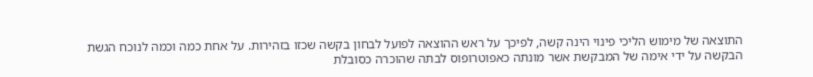התוצאה של מימוש הליכי פינוי הינה קשה, לפיכך על ראש ההוצאה לפועל לבחון בקשה שכזו בזהירות. על אחת כמה וכמה לנוכח הגשת הבקשה על ידי אימה של המבקשת אשר מונתה כאפוטרופוס לבתה שהוכרה כסובלת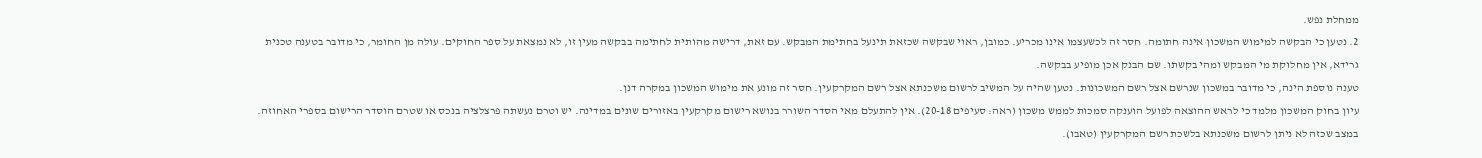ממחלת נפש.
2. נטען כי הבקשה למימוש המשכון אינה חתומה. חסר זה לכשעצמו אינו מכריע. כמובן, ראוי שבקשה שכזאת תינעל בחתימת המבקש. עם זאת, דרישה מהותית לחתימה בבקשה מעין זו, לא נמצאת על ספר החוקים. עולה מן החומר, כי מדובר בטענה טכנית גרידא, אין מחלוקת מי המבקש ומהי בקשתו. שם הבנק אכן מופיע בבקשה.
טענה נוספת הינה, כי מדובר במשכון שנרשם אצל רשם המשכונות. נטען שהיה על המשיב לרשום משכנתא אצל רשם המקרקעין. חסר זה מונע את מימוש המשכון במקרה דנן.
עיון בחוק המשכון מלמד כי לראש ההוצאה לפועל הוענקה סמכות לממש משכון (ראה: סעיפים 20-18). אין להתעלם מאי הסדר השורר בנושא רישום מקרקעין באזורים שונים במדינה. יש וטרם נעשתה פרצלציה בנכס או שטרם הוסדר הרישום בספרי האחוזה. במצב שכזה לא ניתן לרשום משכנתא בלשכת רשם המקרקעין (טאבו).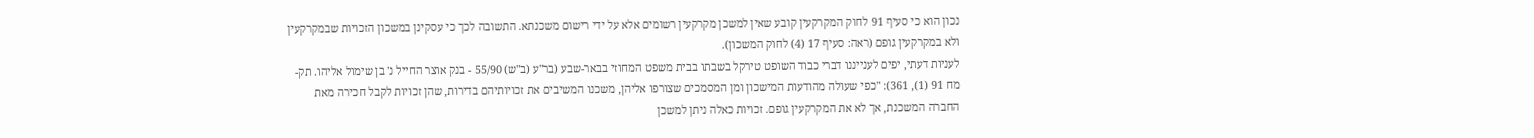נכון הוא כי סעיף 91 לחוק המקרקעין קובע שאין למשכן מקרקעין רשומים אלא על ידי רישום משכנתא. התשובה לכך כי עסקינן במשכון הזכויות שבמקרקעין ולא במקרקעין גופם (ראה: סעיף 17 (4) לחוק המשכון).
לעניות דעתי, יפים לענייננו דברי כבוד השופט טירקל בשבתו בבית משפט המחוזי בבאר-שבע (בר"ע (ב"ש) 55/90 - בנק אוצר החייל נ' בן שימול אליהו. תק-מח 91 (1), 361): "כפי שעולה מהודעות המישכון ומן המסמכים שצורפו אליהן, משכנו המשיבים את זכויותיהם בדירות, שהן זכויות לקבל חכירה מאת החברה המשכנת, אך לא את המקרקעין גופם. זכויות כאלה ניתן למשכן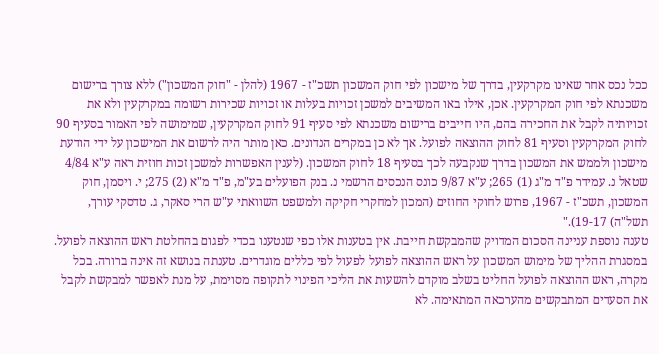ככל נכס אחר שאינו מקרקעין, בדרך של מישכון לפי חוק המשכון תשכ"ז - 1967 (להלן - "חוק המשכון") ללא צורך ברישום משכנתא לפי חוק המקרקעין. אכן, אילו באו המשיבים למשכן זכויות בעלות או זכויות שכירות רשומה במקרקעין ולא את זכויותיה לקבל את החכירה בהם, היו חייבים ברישום משכנתא לפי סעיף 91 לחוק המקרקעין, שמימושה לפי האמור בסעיף 90 לחוק המקרקעין וסעיף 81 לחוק ההוצאה לפועל. אך לא כן במקרים הנדונים. כאן מותר היה לרשום את המישכון על ידי הודעת מישכון ולממש את המשכון בדרך שנקבעה לכך בסעיף 18 לחוק המשכון. (לענין האפשרות למשכן זכות חוזית ראה ע"א 4/84 שטאל נ. עמידר פ"ד מ"ג (1) 265; ע"א 9/87 כונס הנכסים הרשמי נ. בנק הפועלים בע"מ, פ"ד מ"א (2) 275; י. ויסמן, חוק המשכון, תשכ"ז - 1967, פרוש לחוקי החוזים (המכון למחקרי חקיקה ולמשפט השוואתי ע"ש הרי סאקר, ג. טדסקי עורך, תשל"ה) 19-17)."
טענה נוספת עניינה הסכום המדויק שהמבקשת חייבת. אין בטענות אלו כפי שנטענו בכדי לפגום בהחלטת ראש ההוצאה לפועל. במסגרת ההליך של מימוש המשכון על ראש ההוצאה לפועל לפעול לפי כללים מוגדרים. טענתה בנושא זה אינה ברורה. בכל מקרה, ראש ההוצאה לפועל החליט בשלב מוקדם להשעות את הליכי הפינוי לתקופה מסוימת, על מנת לאפשר למבקשת לקבל את הסעדים המתבקשים מהערכאה המתאימה. לא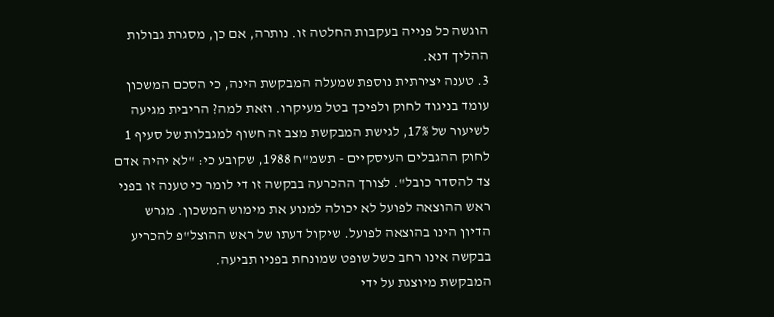הוגשה כל פנייה בעקבות החלטה זו. נותרה, אם כן, מסגרת גבולות ההליך דנא.
3. טענה יצירתית נוספת שמעלה המבקשת הינה, כי הסכם המשכון עומד בניגוד לחוק ולפיכך בטל מעיקרו. וזאת למה? הריבית מגיעה לשיעור של 17%, לגישת המבקשת מצב זה חשוף למגבלות של סעיף 1 לחוק ההגבלים העיסקיים - תשמ"ח 1988, שקובע כי: "לא יהיה אדם צד להסדר כובל". לצורך ההכרעה בבקשה זו די לומר כי טענה זו בפני ראש ההוצאה לפועל לא יכולה למנוע את מימוש המשכון. מגרש הדיון הינו בהוצאה לפועל. שיקול דעתו של ראש ההוצל"פ להכריע בבקשה אינו רחב כשל שופט שמונחת בפניו תביעה.
המבקשת מיוצגת על ידי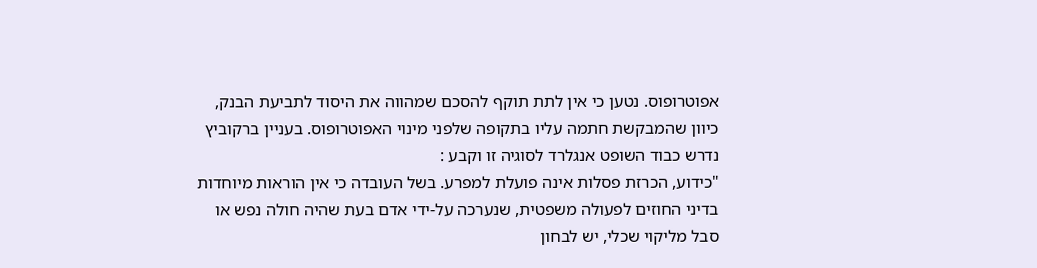אפוטרופוס. נטען כי אין לתת תוקף להסכם שמהווה את היסוד לתביעת הבנק, כיוון שהמבקשת חתמה עליו בתקופה שלפני מינוי האפוטרופוס. בעניין ברקוביץ נדרש כבוד השופט אנגלרד לסוגיה זו וקבע :
"כידוע, הכרזת פסלות אינה פועלת למפרע. בשל העובדה כי אין הוראות מיוחדות בדיני החוזים לפעולה משפטית, שנערכה על-ידי אדם בעת שהיה חולה נפש או סבל מליקוי שכלי, יש לבחון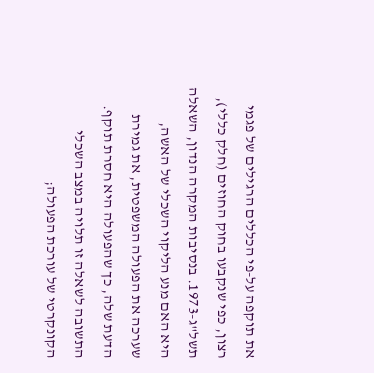את תוקפה על-פי הכללים הרגילים של פגמי רצון, כפי שנקבעו בחוק החוזים (חלק כללי), תשל"ג-1973. בנסיבות המקרה הנדון, השאלה היא האם מנע הליקוי השכלי של האשה, שערכה את הפעולה המשפטית, את גמירת הדעת שלה, כך שהפעולה היא חסרת תוקף. התשובה לשאלה זו תלויה במצב השכלי הקונקרטי של עורכת הפעולה;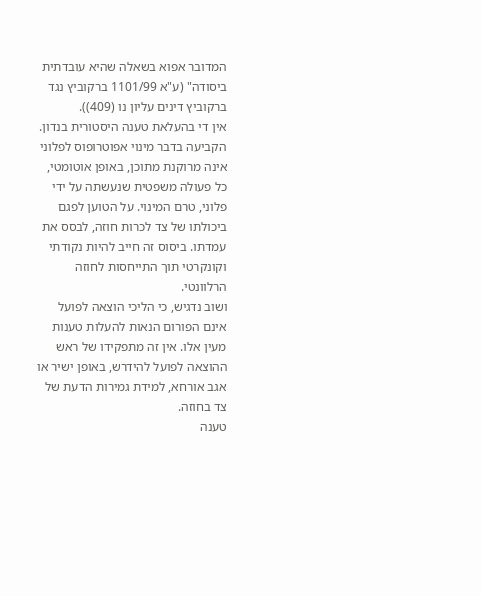המדובר אפוא בשאלה שהיא עובדתית ביסודה" (ע"א 1101/99 ברקוביץ נגד ברקוביץ דינים עליון נו (409)).
אין די בהעלאת טענה היסטורית בנדון. הקביעה בדבר מינוי אפוטרופוס לפלוני אינה מרוקנת מתוכן, באופן אוטומטי, כל פעולה משפטית שנעשתה על ידי פלוני, טרם המינוי. על הטוען לפגם ביכולתו של צד לכרות חוזה, לבסס את עמדתו. ביסוס זה חייב להיות נקודתי וקונקרטי תוך התייחסות לחוזה הרלוונטי.
ושוב נדגיש, כי הליכי הוצאה לפועל אינם הפורום הנאות להעלות טענות מעין אלו. אין זה מתפקידו של ראש ההוצאה לפועל להידרש, באופן ישיר או אגב אורחא, למידת גמירות הדעת של צד בחוזה.
טענה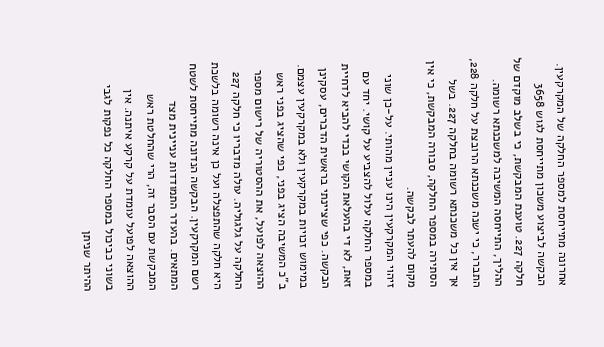אחרונה מתייחסת למספר החלקה של המקרקעין. הבקשה לביצוע משכון מתייחסת לגוש 3658 חלקה 227. טוענת המבקשת, כי בשלב מוקדם של ההליך, התייחסה המשיבה למשכנתא רשומה. התברר, כי ישנה משכנתא הרובצת על חלקה 228, אך אין כל משכנתא רשומה בחלקה 227. בשל הסתירה במספר החלקה, סבורה המבקשת, כי אין מקום להעתר לבקשה.
זיהוי המקרקעין הינו עניין מהותי. על-כן שוני במספר החלקה עלול להצביע על קושי. יחד עם זאת, לא די בהעלאת הקושי בכדי להביא לדחיית הבקשה. כפי שציינתי בראשית הדברים, עסקינן במימוש זכויות במקרקעין ולא במקרקעין עצמם.
ב"כ המשיבה הציג בפני, כפי שהציג בפני ראש ההוצאה לפועל, את ההסטוריה של רישום מספר החלקה על גלגוליה. עולה מדבריו כי חלקה 227 היא חלקה שהתפצלה ועל כן אינה רשומה בלשכת רשם המקרקעין. הבקשה הנדונה מתייחסת לשטח המתאים. בהעדר התמודדות עניינית מצד המבקשת עם הסבר זה, הרי שהחלטת ראש ההוצאה לפועל עומדת על קרקע איתנה. אין בשוני כביכול במספר החלקה כל נפקות לגבי ההיתר שניתן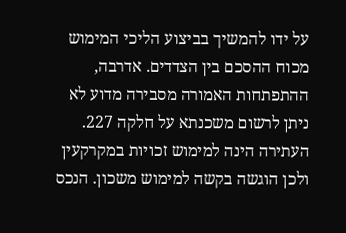על ידו להמשיך בביצוע הליכי המימוש מכוח ההסכם בין הצדדים. אדרבה, ההתפתחות האמורה מסבירה מדוע לא ניתן לרשום משכנתא על חלקה 227. העתירה הינה למימוש זכויות במקרקעין ולכן הוגשה בקשה למימוש משכון. הנכס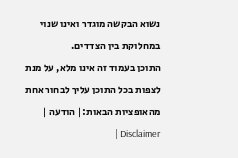נשוא הבקשה מוגדר ואינו שנוי במחלוקת בין הצדדים.
התוכן בעמוד זה אינו מלא, על מנת לצפות בכל התוכן עליך לבחור אחת מהאופציות הבאות:| הודעה | Disclaimer |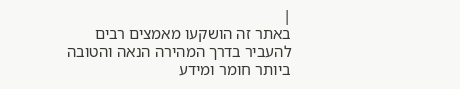|
באתר זה הושקעו מאמצים רבים להעביר בדרך המהירה הנאה והטובה ביותר חומר ומידע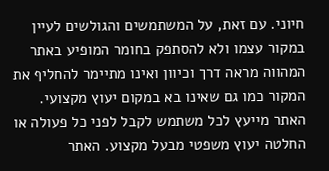חיוני. עם זאת, על המשתמשים והגולשים לעיין במקור עצמו ולא להסתפק בחומר המופיע באתר המהווה מראה דרך וכיוון ואינו מתיימר להחליף את המקור כמו גם שאינו בא במקום יעוץ מקצועי. האתר מייעץ לכל משתמש לקבל לפני כל פעולה או החלטה יעוץ משפטי מבעל מקצוע. האתר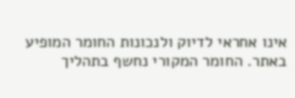אינו אחראי לדיוק ולנכונות החומר המופיע באתר. החומר המקורי נחשף בתהליך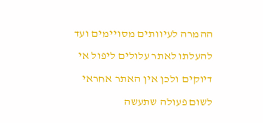ההמרה לעיוותים מסויימים ועד להעלתו לאתר עלולים ליפול אי דיוקים ולכן אין האתר אחראי לשום פעולה שתעשה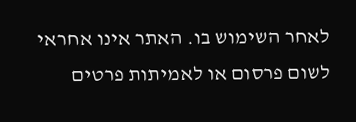לאחר השימוש בו. האתר אינו אחראי לשום פרסום או לאמיתות פרטים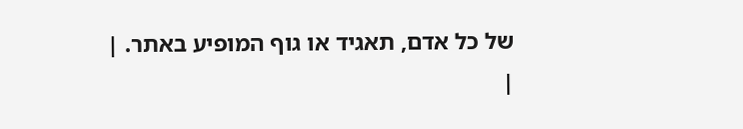של כל אדם, תאגיד או גוף המופיע באתר. |
|